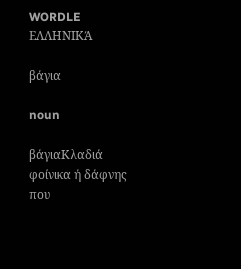WORDLE ΕΛΛΗΝΙΚΆ

βάγια

noun

βάγιαΚλαδιά φοίνικα ή δάφνης που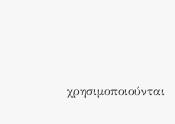χρησιμοποιούνται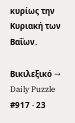κυρίως την Κυριακή των Βαΐων.

Βικιλεξικό →
Daily Puzzle #917 · 23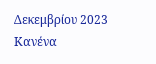Δεκεμβρίου 2023
Κανένα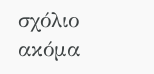σχόλιο ακόμα